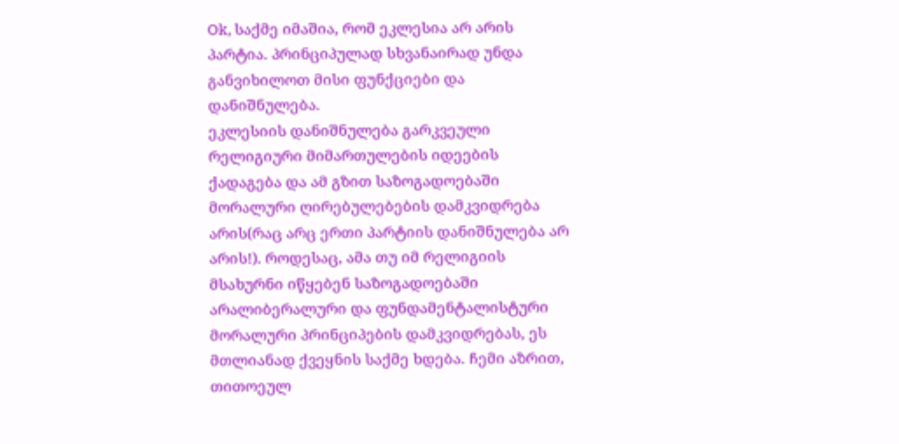Ok, საქმე იმაშია, რომ ეკლესია არ არის პარტია. პრინციპულად სხვანაირად უნდა განვიხილოთ მისი ფუნქციები და დანიშნულება.
ეკლესიის დანიშნულება გარკვეული რელიგიური მიმართულების იდეების ქადაგება და ამ გზით საზოგადოებაში მორალური ღირებულებების დამკვიდრება არის(რაც არც ერთი პარტიის დანიშნულება არ არის!). როდესაც, ამა თუ იმ რელიგიის მსახურნი იწყებენ საზოგადოებაში არალიბერალური და ფუნდამენტალისტური მორალური პრინციპების დამკვიდრებას, ეს მთლიანად ქვეყნის საქმე ხდება. ჩემი აზრით, თითოეულ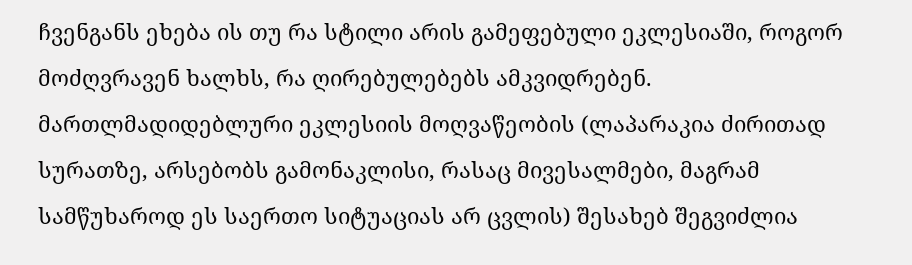ჩვენგანს ეხება ის თუ რა სტილი არის გამეფებული ეკლესიაში, როგორ მოძღვრავენ ხალხს, რა ღირებულებებს ამკვიდრებენ.
მართლმადიდებლური ეკლესიის მოღვაწეობის (ლაპარაკია ძირითად სურათზე, არსებობს გამონაკლისი, რასაც მივესალმები, მაგრამ სამწუხაროდ ეს საერთო სიტუაციას არ ცვლის) შესახებ შეგვიძლია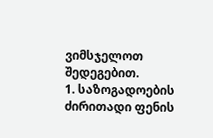ვიმსჯელოთ შედეგებით.
1. საზოგადოების ძირითადი ფენის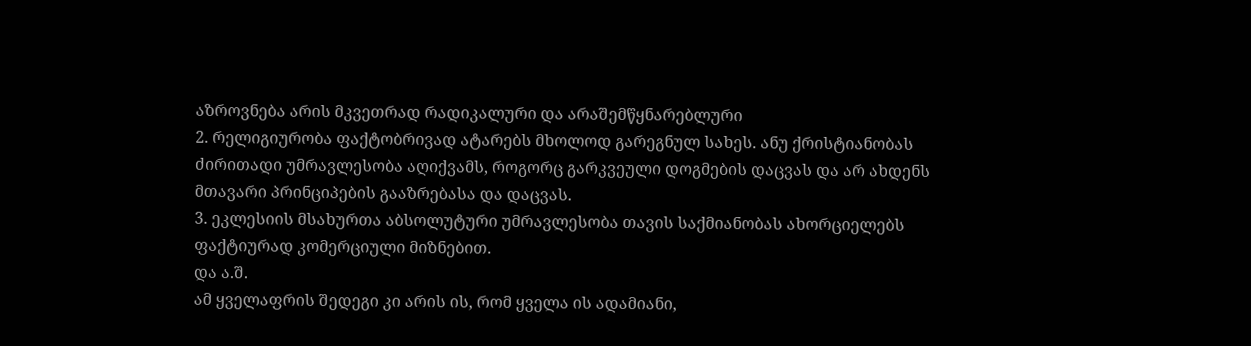აზროვნება არის მკვეთრად რადიკალური და არაშემწყნარებლური
2. რელიგიურობა ფაქტობრივად ატარებს მხოლოდ გარეგნულ სახეს. ანუ ქრისტიანობას ძირითადი უმრავლესობა აღიქვამს, როგორც გარკვეული დოგმების დაცვას და არ ახდენს მთავარი პრინციპების გააზრებასა და დაცვას.
3. ეკლესიის მსახურთა აბსოლუტური უმრავლესობა თავის საქმიანობას ახორციელებს ფაქტიურად კომერციული მიზნებით.
და ა.შ.
ამ ყველაფრის შედეგი კი არის ის, რომ ყველა ის ადამიანი,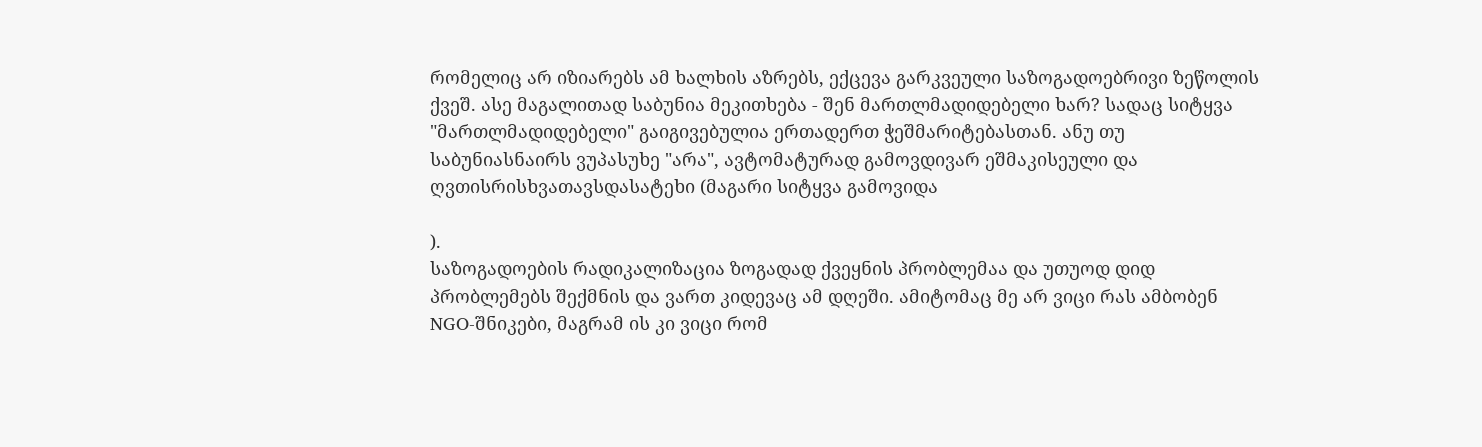რომელიც არ იზიარებს ამ ხალხის აზრებს, ექცევა გარკვეული საზოგადოებრივი ზეწოლის ქვეშ. ასე მაგალითად საბუნია მეკითხება - შენ მართლმადიდებელი ხარ? სადაც სიტყვა "მართლმადიდებელი" გაიგივებულია ერთადერთ ჭეშმარიტებასთან. ანუ თუ საბუნიასნაირს ვუპასუხე "არა", ავტომატურად გამოვდივარ ეშმაკისეული და ღვთისრისხვათავსდასატეხი (მაგარი სიტყვა გამოვიდა

).
საზოგადოების რადიკალიზაცია ზოგადად ქვეყნის პრობლემაა და უთუოდ დიდ პრობლემებს შექმნის და ვართ კიდევაც ამ დღეში. ამიტომაც მე არ ვიცი რას ამბობენ NGO-შნიკები, მაგრამ ის კი ვიცი რომ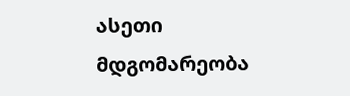ასეთი მდგომარეობა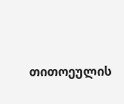თითოეულის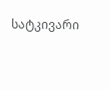სატკივარი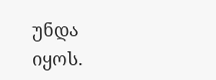უნდა იყოს.